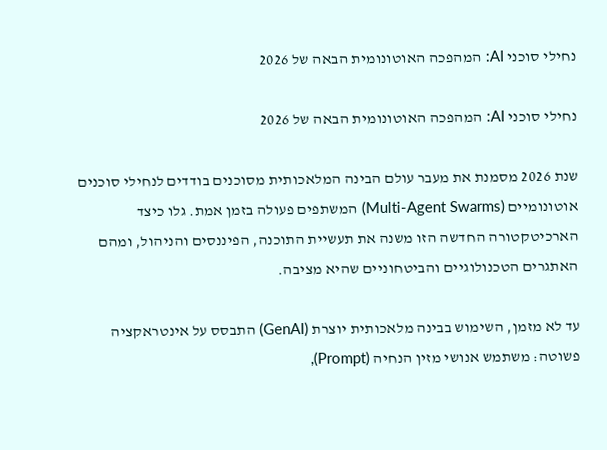נחילי סוכני AI: המהפכה האוטונומית הבאה של 2026

נחילי סוכני AI: המהפכה האוטונומית הבאה של 2026

שנת 2026 מסמנת את מעבר עולם הבינה המלאכותית מסוכנים בודדים לנחילי סוכנים אוטונומיים (Multi-Agent Swarms) המשתפים פעולה בזמן אמת. גלו כיצד הארכיטקטורה החדשה הזו משנה את תעשיית התוכנה, הפיננסים והניהול, ומהם האתגרים הטכנולוגיים והביטחוניים שהיא מציבה.

עד לא מזמן, השימוש בבינה מלאכותית יוצרת (GenAI) התבסס על אינטראקציה פשוטה: משתמש אנושי מזין הנחיה (Prompt),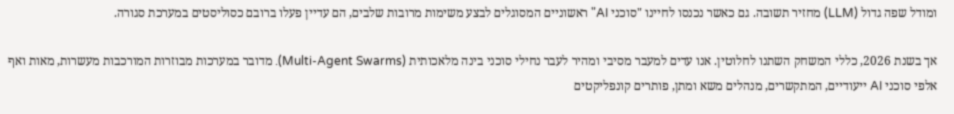ומודל שפה גדול (LLM) מחזיר תשובה. גם כאשר נכנסו לחיינו "סוכני AI" ראשוניים המסוגלים לבצע משימות מרובות שלבים, הם עדיין פעלו ברובם כסוליסטים במערכת סגורה.

אך בשנת 2026, כללי המשחק השתנו לחלוטין. אנו עדים למעבר מסיבי ומהיר לעבר נחילי סוכני בינה מלאכותית (Multi-Agent Swarms). מדובר במערכות מבוזרות המורכבות מעשרות, מאות ואף אלפי סוכני AI ייעודיים, המתקשרים, מנהלים משא ומתן, פותרים קונפליקטים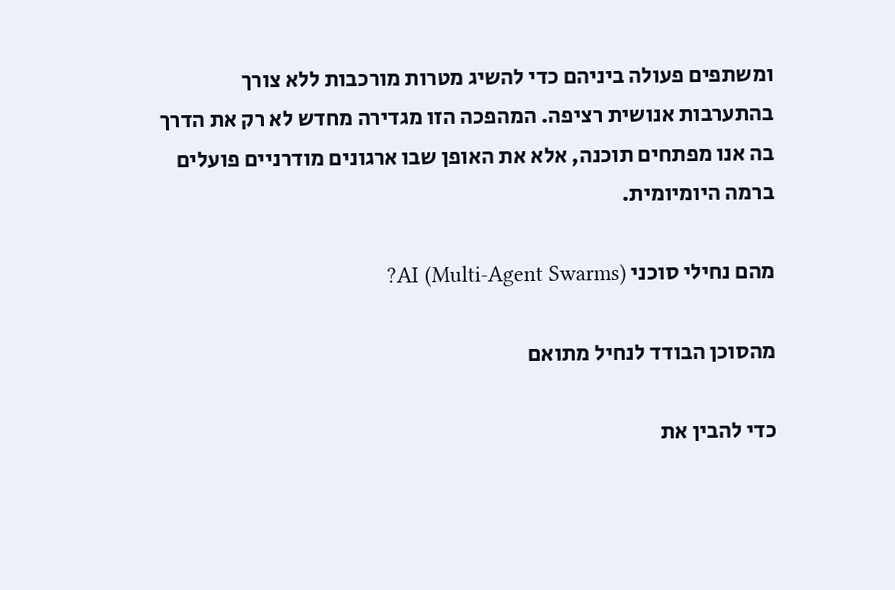ומשתפים פעולה ביניהם כדי להשיג מטרות מורכבות ללא צורך בהתערבות אנושית רציפה. המהפכה הזו מגדירה מחדש לא רק את הדרך בה אנו מפתחים תוכנה, אלא את האופן שבו ארגונים מודרניים פועלים ברמה היומיומית.

מהם נחילי סוכני AI (Multi-Agent Swarms)?

מהסוכן הבודד לנחיל מתואם

כדי להבין את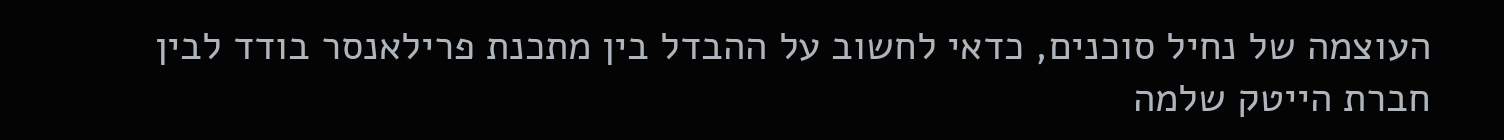העוצמה של נחיל סוכנים, כדאי לחשוב על ההבדל בין מתכנת פרילאנסר בודד לבין חברת הייטק שלמה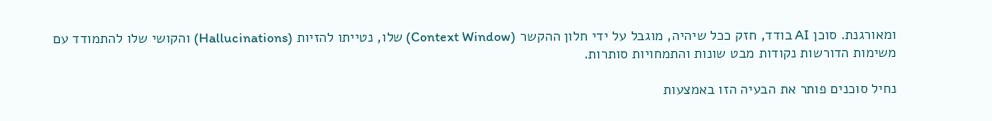ומאורגנת. סוכן AI בודד, חזק ככל שיהיה, מוגבל על ידי חלון ההקשר (Context Window) שלו, נטייתו להזיות (Hallucinations) והקושי שלו להתמודד עם משימות הדורשות נקודות מבט שונות והתמחויות סותרות.

נחיל סוכנים פותר את הבעיה הזו באמצעות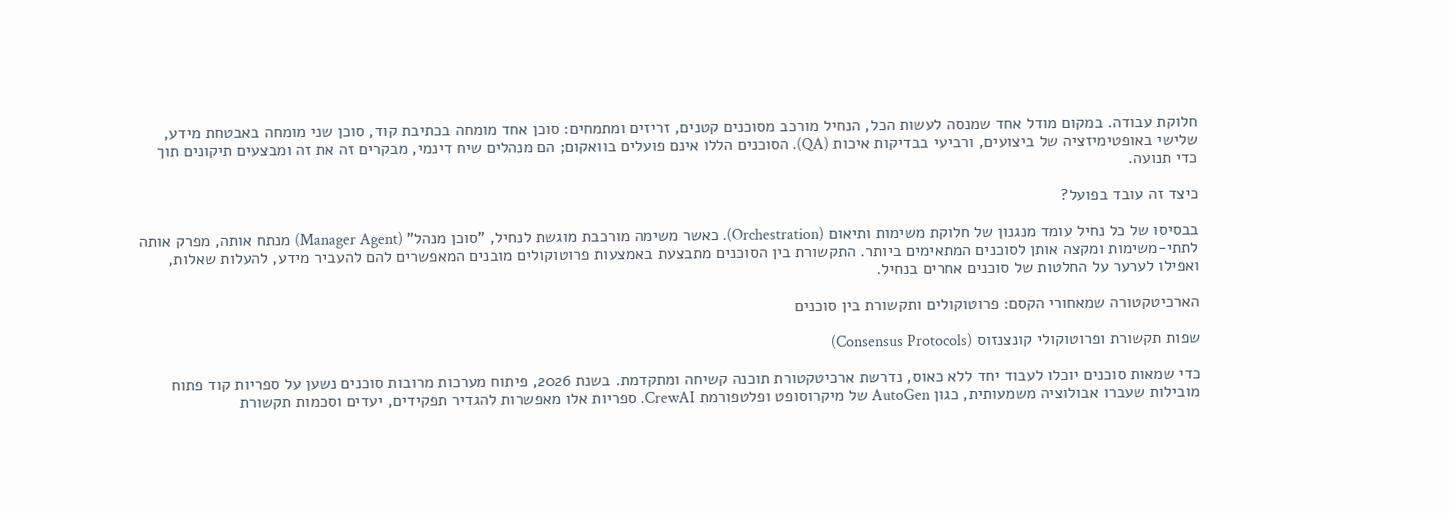חלוקת עבודה. במקום מודל אחד שמנסה לעשות הכל, הנחיל מורכב מסוכנים קטנים, זריזים ומתמחים: סוכן אחד מומחה בכתיבת קוד, סוכן שני מומחה באבטחת מידע, שלישי באופטימיזציה של ביצועים, ורביעי בבדיקות איכות (QA). הסוכנים הללו אינם פועלים בוואקום; הם מנהלים שיח דינמי, מבקרים זה את זה ומבצעים תיקונים תוך כדי תנועה.

כיצד זה עובד בפועל?

בבסיסו של כל נחיל עומד מנגנון של חלוקת משימות ותיאום (Orchestration). כאשר משימה מורכבת מוגשת לנחיל, "סוכן מנהל" (Manager Agent) מנתח אותה, מפרק אותה לתתי-משימות ומקצה אותן לסוכנים המתאימים ביותר. התקשורת בין הסוכנים מתבצעת באמצעות פרוטוקולים מובנים המאפשרים להם להעביר מידע, להעלות שאלות, ואפילו לערער על החלטות של סוכנים אחרים בנחיל.

הארכיטקטורה שמאחורי הקסם: פרוטוקולים ותקשורת בין סוכנים

שפות תקשורת ופרוטוקולי קונצנזוס (Consensus Protocols)

כדי שמאות סוכנים יוכלו לעבוד יחד ללא כאוס, נדרשת ארכיטקטורת תוכנה קשיחה ומתקדמת. בשנת 2026, פיתוח מערכות מרובות סוכנים נשען על ספריות קוד פתוח מובילות שעברו אבולוציה משמעותית, כגון AutoGen של מיקרוסופט ופלטפורמת CrewAI. ספריות אלו מאפשרות להגדיר תפקידים, יעדים וסכמות תקשורת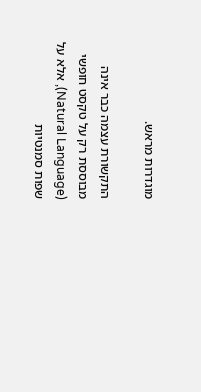מוגדרות מראש.

התקשורת עצמה כבר אינה מבוססת רק על טקסט חופשי (Natural Language), אלא על שפות סמנטיות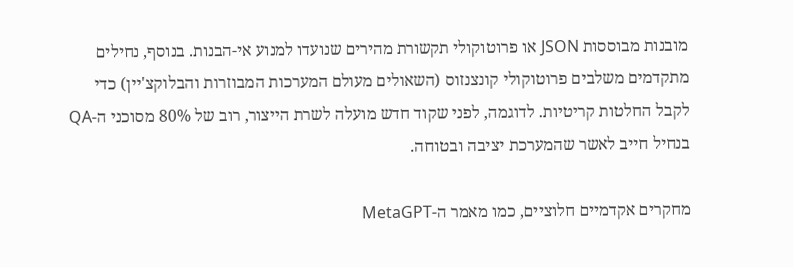מובנות מבוססות JSON או פרוטוקולי תקשורת מהירים שנועדו למנוע אי-הבנות. בנוסף, נחילים מתקדמים משלבים פרוטוקולי קונצנזוס (השאולים מעולם המערכות המבוזרות והבלוקצ'יין) כדי לקבל החלטות קריטיות. לדוגמה, לפני שקוד חדש מועלה לשרת הייצור, רוב של 80% מסוכני ה-QA בנחיל חייב לאשר שהמערכת יציבה ובטוחה.

מחקרים אקדמיים חלוציים, כמו מאמר ה-MetaGPT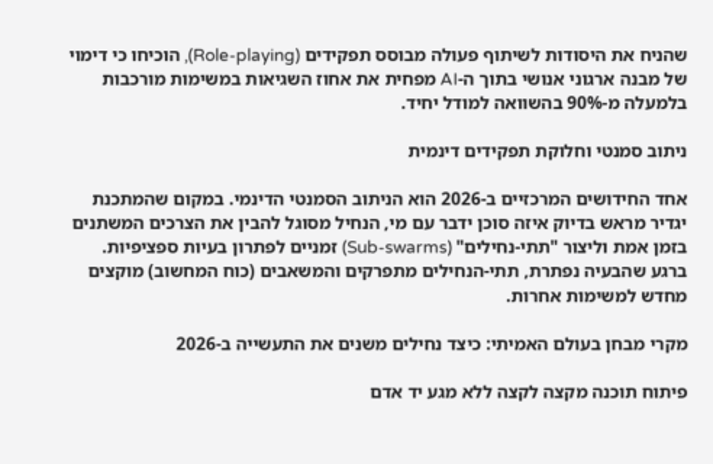שהניח את היסודות לשיתוף פעולה מבוסס תפקידים (Role-playing), הוכיחו כי דימוי של מבנה ארגוני אנושי בתוך ה-AI מפחית את אחוז השגיאות במשימות מורכבות בלמעלה מ-90% בהשוואה למודל יחיד.

ניתוב סמנטי וחלוקת תפקידים דינמית

אחד החידושים המרכזיים ב-2026 הוא הניתוב הסמנטי הדינמי. במקום שהמתכנת יגדיר מראש בדיוק איזה סוכן ידבר עם מי, הנחיל מסוגל להבין את הצרכים המשתנים בזמן אמת וליצור "תתי-נחילים" (Sub-swarms) זמניים לפתרון בעיות ספציפיות. ברגע שהבעיה נפתרת, תתי-הנחילים מתפרקים והמשאבים (כוח המחשוב) מוקצים מחדש למשימות אחרות.

מקרי מבחן בעולם האמיתי: כיצד נחילים משנים את התעשייה ב-2026

פיתוח תוכנה מקצה לקצה ללא מגע יד אדם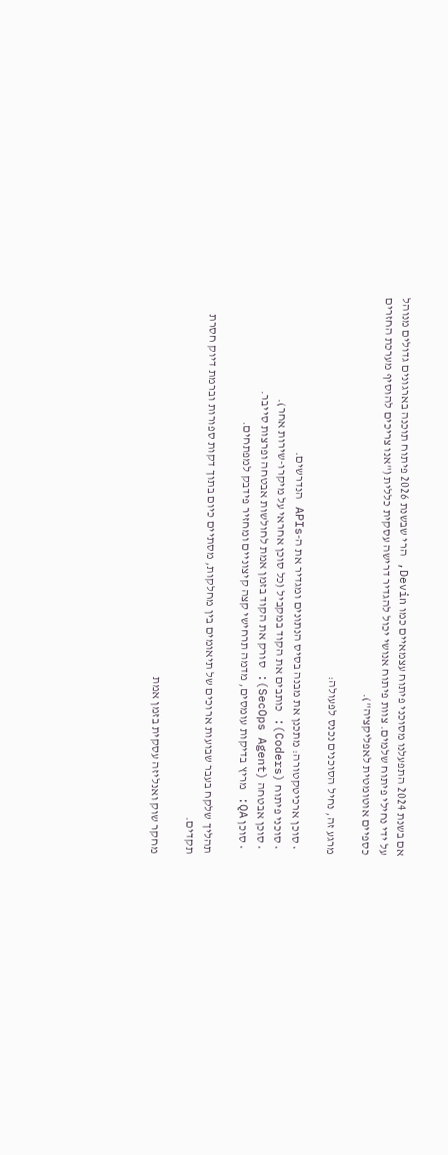אם בשנת 2024 התפעלנו מסוכני פיתוח עצמאיים כמו Devin, הרי שבשנת 2026 פיתוח תוכנה בארגונים גדולים מנוהל על ידי נחילי פיתוח שלמים. צוות פיתוח אנושי יכול להגדיר דרישה עסקית כללית ("אנו צריכים להוסיף מערכת החזרים כספיים אוטומטית לאפליקציה").

מרגע זה, נחיל הסוכנים נכנס לפעולה:

  • סוכן ארכיטקטורה: מתכנן את מבנה בסיס הנתונים ומגדיר את ה-APIs הנדרשים.
  • סוכני פיתוח (Coders): כותבים את הקוד במקביל (כל סוכן אחראי על מיקרו-שירות אחר).
  • סוכן אבטחה (SecOps Agent): סורק את הקוד בזמן אמת לחולשות אבטחה ופרצות סייבר.
  • סוכן QA: מריץ בדיקות עומסים, מדמה תרחישי קצה קיצוניים ומחזיר פידבק למפתחים.

תהליך שלקח בעבר שבועות ארוכים של תיאומים בין מחלקות, מסתיים כיום בתוך דקות ספורות וברמת דיוק חסרת תקדים.

מחקר שוק ואנליזה עסקית בזמן אמת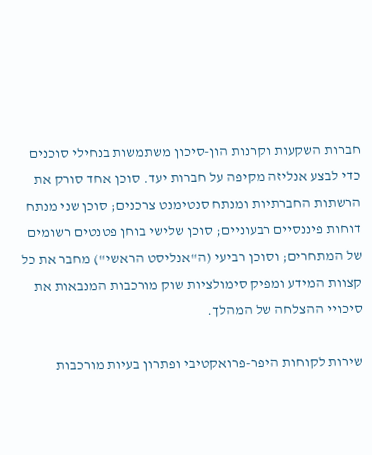חברות השקעות וקרנות הון-סיכון משתמשות בנחילי סוכנים כדי לבצע אנליזה מקיפה על חברות יעד. סוכן אחד סורק את הרשתות החברתיות ומנתח סנטימנט צרכנים; סוכן שני מנתח דוחות פיננסיים רבעוניים; סוכן שלישי בוחן פטנטים רשומים של המתחרים; וסוכן רביעי (ה"אנליסט הראשי") מחבר את כל קצוות המידע ומפיק סימולציות שוק מורכבות המנבאות את סיכויי ההצלחה של המהלך.

שירות לקוחות היפר-פרואקטיבי ופתרון בעיות מורכבות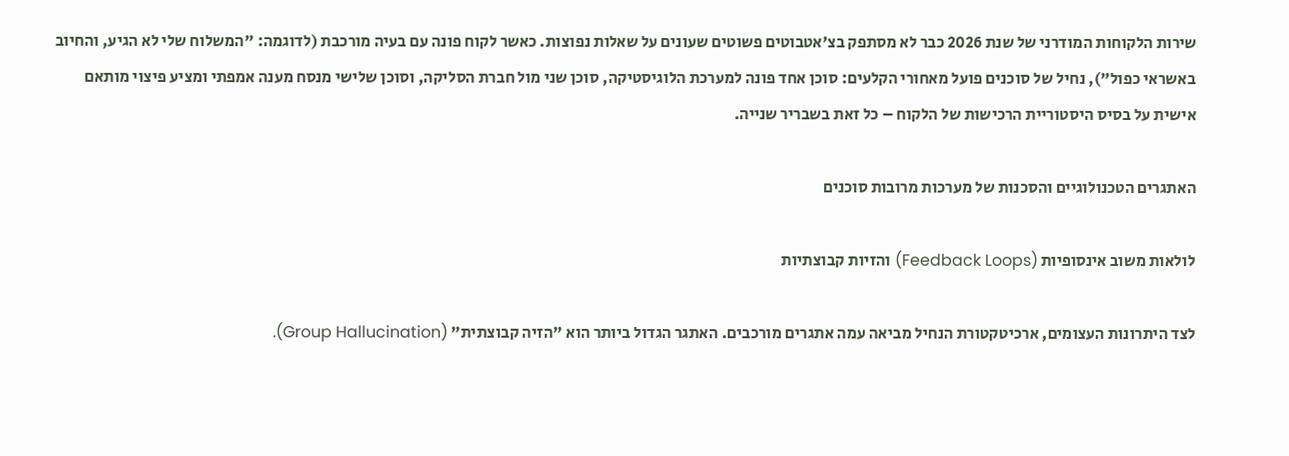שירות הלקוחות המודרני של שנת 2026 כבר לא מסתפק בצ'אטבוטים פשוטים שעונים על שאלות נפוצות. כאשר לקוח פונה עם בעיה מורכבת (לדוגמה: "המשלוח שלי לא הגיע, והחיוב באשראי כפול"), נחיל של סוכנים פועל מאחורי הקלעים: סוכן אחד פונה למערכת הלוגיסטיקה, סוכן שני מול חברת הסליקה, וסוכן שלישי מנסח מענה אמפתי ומציע פיצוי מותאם אישית על בסיס היסטוריית הרכישות של הלקוח – כל זאת בשבריר שנייה.

האתגרים הטכנולוגיים והסכנות של מערכות מרובות סוכנים

לולאות משוב אינסופיות (Feedback Loops) והזיות קבוצתיות

לצד היתרונות העצומים, ארכיטקטורת הנחיל מביאה עמה אתגרים מורכבים. האתגר הגדול ביותר הוא "הזיה קבוצתית" (Group Hallucination).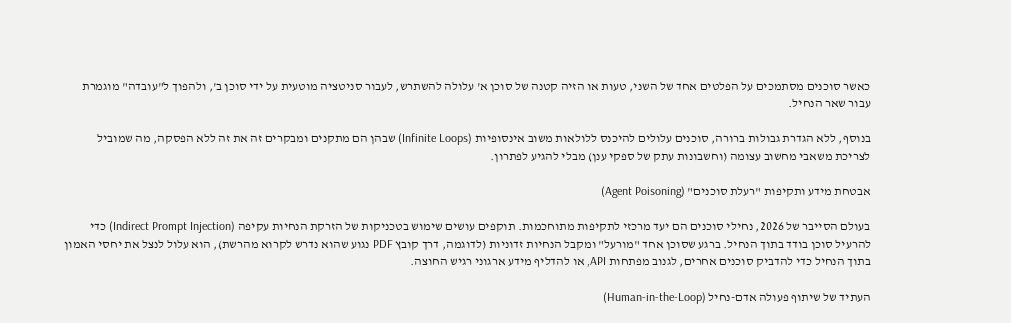כאשר סוכנים מסתמכים על הפלטים אחד של השני, טעות או הזיה קטנה של סוכן א' עלולה להשתרש, לעבור סניטציה מוטעית על ידי סוכן ב', ולהפוך ל"עובדה" מוגמרת עבור שאר הנחיל.

בנוסף, ללא הגדרת גבולות ברורה, סוכנים עלולים להיכנס ללולאות משוב אינסופיות (Infinite Loops) שבהן הם מתקנים ומבקרים זה את זה ללא הפסקה, מה שמוביל לצריכת משאבי מחשוב עצומה (וחשבונות עתק של ספקי ענן) מבלי להגיע לפתרון.

אבטחת מידע ותקיפות "רעלת סוכנים" (Agent Poisoning)

בעולם הסייבר של 2026, נחילי סוכנים הם יעד מרכזי לתקיפות מתוחכמות. תוקפים עושים שימוש בטכניקות של הזרקת הנחיות עקיפה (Indirect Prompt Injection) כדי להרעיל סוכן בודד בתוך הנחיל. ברגע שסוכן אחד "מורעל" ומקבל הנחיות זדוניות (לדוגמה, דרך קובץ PDF נגוע שהוא נדרש לקרוא מהרשת), הוא עלול לנצל את יחסי האמון בתוך הנחיל כדי להדביק סוכנים אחרים, לגנוב מפתחות API, או להדליף מידע ארגוני רגיש החוצה.

העתיד של שיתוף פעולה אדם-נחיל (Human-in-the-Loop)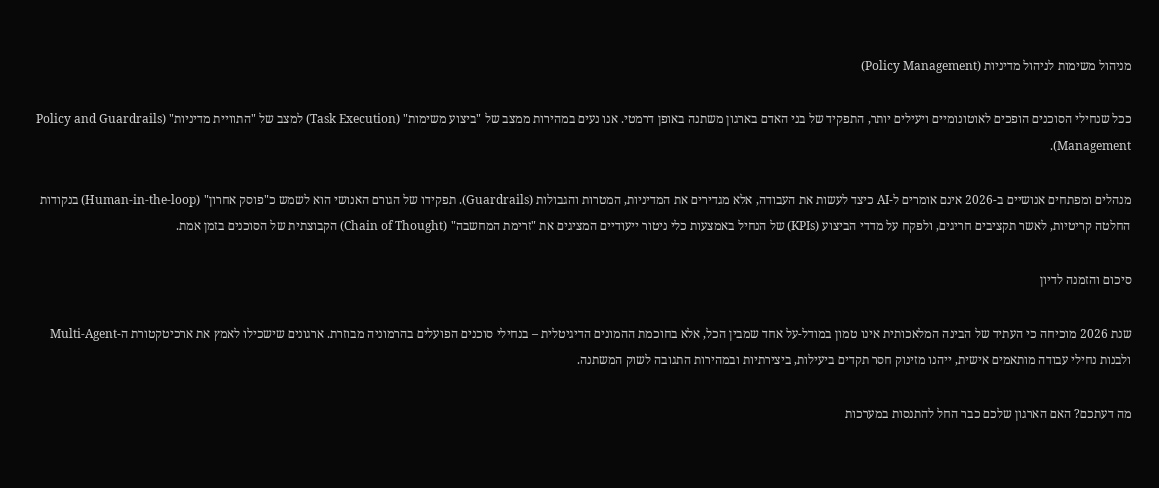מניהול משימות לניהול מדיניות (Policy Management)

ככל שנחילי הסוכנים הופכים לאוטונומיים ויעילים יותר, התפקיד של בני האדם בארגון משתנה באופן דרמטי. אנו נעים במהירות ממצב של "ביצוע משימות" (Task Execution) למצב של "התוויית מדיניות" (Policy and Guardrails Management).

מנהלים ומפתחים אנושיים ב-2026 אינם אומרים ל-AI כיצד לעשות את העבודה, אלא מגדירים את המדיניות, המטרות והגבולות (Guardrails). תפקידו של הגורם האנושי הוא לשמש כ"פוסק אחרון" (Human-in-the-loop) בנקודות החלטה קריטיות, לאשר תקציבים חריגים, ולפקח על מדדי הביצוע (KPIs) של הנחיל באמצעות כלי ניטור ייעודיים המציגים את "זרימת המחשבה" (Chain of Thought) הקבוצתית של הסוכנים בזמן אמת.

סיכום והזמנה לדיון

שנת 2026 מוכיחה כי העתיד של הבינה המלאכותית אינו טמון במודל-על אחד שמבין הכל, אלא בחוכמת ההמונים הדיגיטלית – בנחילי סוכנים הפועלים בהרמוניה מבוזרת. ארגונים שישכילו לאמץ את ארכיטקטורת ה-Multi-Agent ולבנות נחילי עבודה מותאמים אישית, ייהנו מזינוק חסר תקדים ביעילות, ביצירתיות ובמהירות התגובה לשוק המשתנה.

מה דעתכם? האם הארגון שלכם כבר החל להתנסות במערכות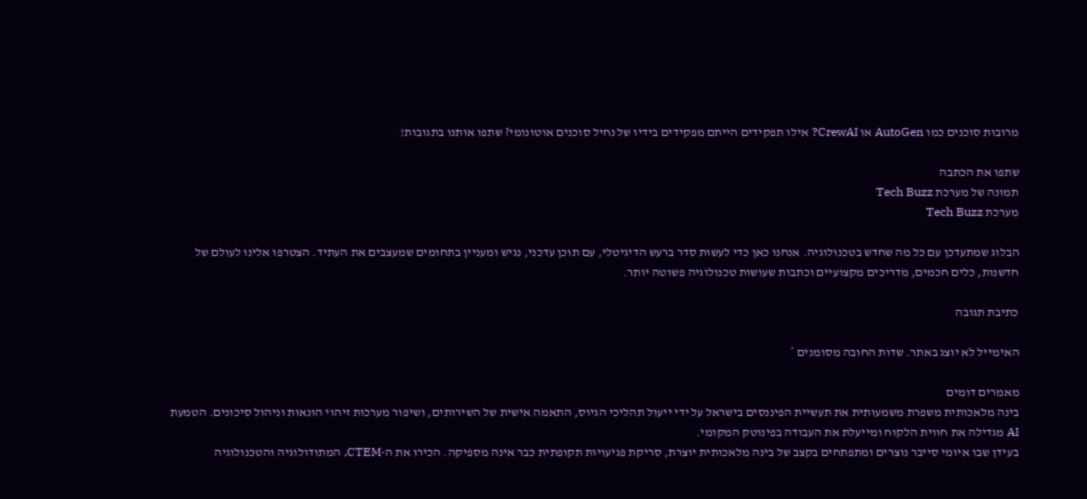מרובות סוכנים כמו AutoGen או CrewAI? אילו תפקידים הייתם מפקידים בידיו של נחיל סוכנים אוטונומי? שתפו אותנו בתגובות!

שתפו את הכתבה
תמונה של מערכת Tech Buzz
מערכת Tech Buzz

הבלוג שמתעדכן עם כל מה שחדש בטכנולוגיה. אנחנו כאן כדי לעשות סדר ברעש הדיגיטלי, עם תוכן עדכני, נגיש ומעניין בתחומים שמעצבים את העתיד. הצטרפו אלינו לעולם של חדשנות, כלים חכמים, מדריכים מקצועיים וכתבות שעושות טכנולוגיה פשוטה יותר.

כתיבת תגובה

האימייל לא יוצג באתר. שדות החובה מסומנים *

מאמרים דומים
בינה מלאכותית משפרת משמעותית את תעשיית הפיננסים בישראל על ידי ייעול תהליכי הגיוס, התאמה אישית של השירותים, ושיפור מערכות זיהוי הונאות וניהול סיכונים. הטמעת AI מגדילה את חווית הלקוח ומייעלת את העבודה בפינוטק המקומי.
בעידן שבו איומי סייבר נוצרים ומתפתחים בקצב של בינה מלאכותית יוצרת, סריקת פגיעויות תקופתית כבר אינה מספיקה. הכירו את ה-CTEM, המתודולוגיה והטכנולוגיה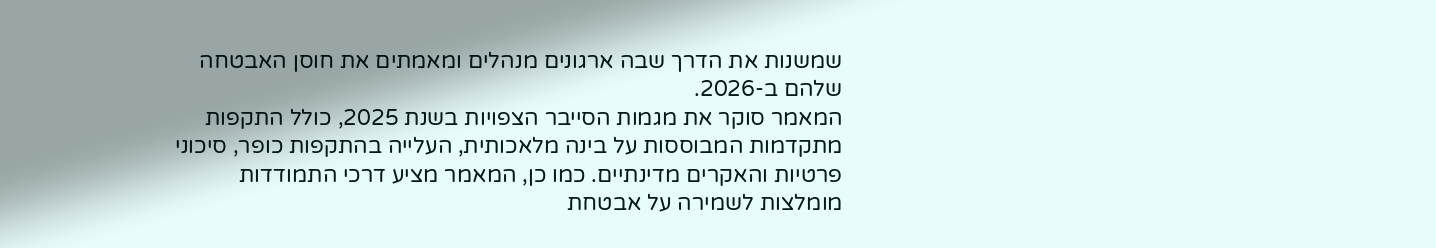שמשנות את הדרך שבה ארגונים מנהלים ומאמתים את חוסן האבטחה שלהם ב-2026.
המאמר סוקר את מגמות הסייבר הצפויות בשנת 2025, כולל התקפות מתקדמות המבוססות על בינה מלאכותית, העלייה בהתקפות כופר, סיכוני פרטיות והאקרים מדינתיים. כמו כן, המאמר מציע דרכי התמודדות מומלצות לשמירה על אבטחת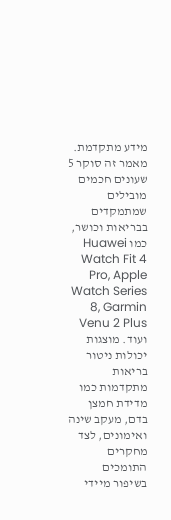מידע מתקדמת.
מאמר זה סוקר 5 שעונים חכמים מובילים שמתמקדים בבריאות וכושר, כמו Huawei Watch Fit 4 Pro, Apple Watch Series 8, Garmin Venu 2 Plus ועוד. מוצגות יכולות ניטור בריאות מתקדמות כמו מדידת חמצן בדם, מעקב שינה ואימונים, לצד מחקרים התומכים בשיפור מיידי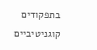בתפקודים קוגניטיביים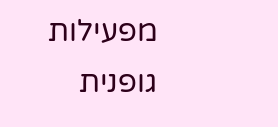מפעילות גופנית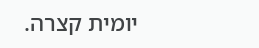יומית קצרה.